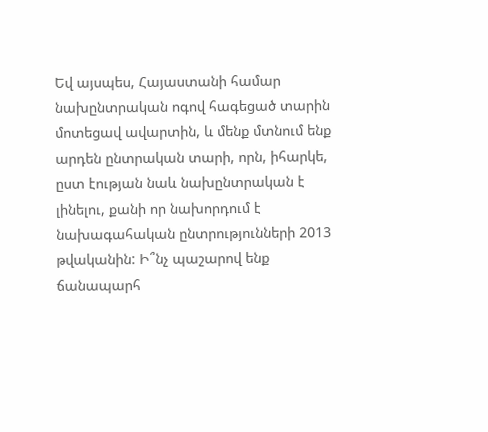Եվ այսպես, Հայաստանի համար նախընտրական ոգով հագեցած տարին մոտեցավ ավարտին, և մենք մտնում ենք արդեն ընտրական տարի, որն, իհարկե, ըստ էության նաև նախընտրական է լինելու, քանի որ նախորդում է նախագահական ընտրությունների 2013 թվականին: Ի՞նչ պաշարով ենք ճանապարհ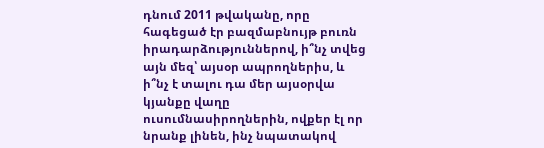դնում 2011 թվականը, որը հագեցած էր բազմաբնույթ բուռն իրադարձություններով, ի՞նչ տվեց այն մեզ՝ այսօր ապրողներիս, և ի՞նչ է տալու դա մեր այսօրվա կյանքը վաղը ուսումնասիրողներին, ովքեր էլ որ նրանք լինեն, ինչ նպատակով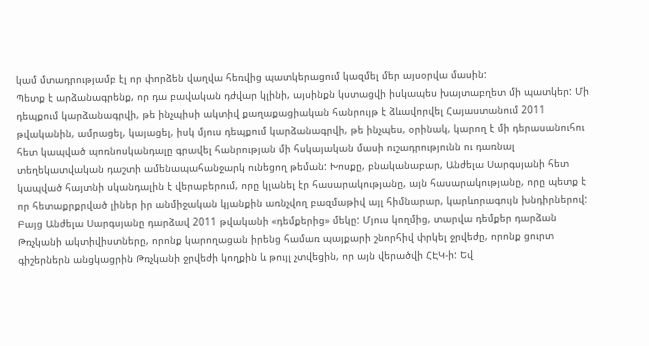կամ մտադրությամբ էլ որ փորձեն վաղվա հեռվից պատկերացում կազմել մեր այսօրվա մասին:
Պետք է արձանագրենք, որ դա բավական դժվար կլինի, այսինքն կստացվի իսկապես խայտաբղետ մի պատկեր: Մի դեպքում կարձանագրվի, թե ինչպիսի ակտիվ քաղաքացիական հանրույթ է ձևավորվել Հայաստանում 2011 թվականին, ամրացել, կայացել, իսկ մյուս դեպքում կարձանագրվի, թե ինչպես, օրինակ, կարող է մի դերասանուհու հետ կապված պոռնոսկանդալը գրավել հանրության մի հսկայական մասի ուշադրությունն ու դառնալ տեղեկատվական դաշտի ամենապահանջարկ ունեցող թեման: Խոսքը, բնականաբար, Անժելա Սարգսյանի հետ կապված հայտնի սկանդալին է վերաբերում, որը կլանել էր հասարակությանը, այն հասարակությանը, որը պետք է որ հետաքրքրված լիներ իր անմիջական կյանքին առնչվող բազմաթիվ այլ հիմնարար, կարևորագույն խնդիրներով:
Բայց Անժելա Սարգսյանը դարձավ 2011 թվականի «դեմքերից» մեկը: Մյուս կողմից, տարվա դեմքեր դարձան Թռչկանի ակտիվիստները, որոնք կարողացան իրենց համառ պայքարի շնորհիվ փրկել ջրվեժը, որոնք ցուրտ գիշերներն անցկացրին Թռչկանի ջրվեժի կողքին և թույլ չտվեցին, որ այն վերածվի ՀԷԿ-ի: Եվ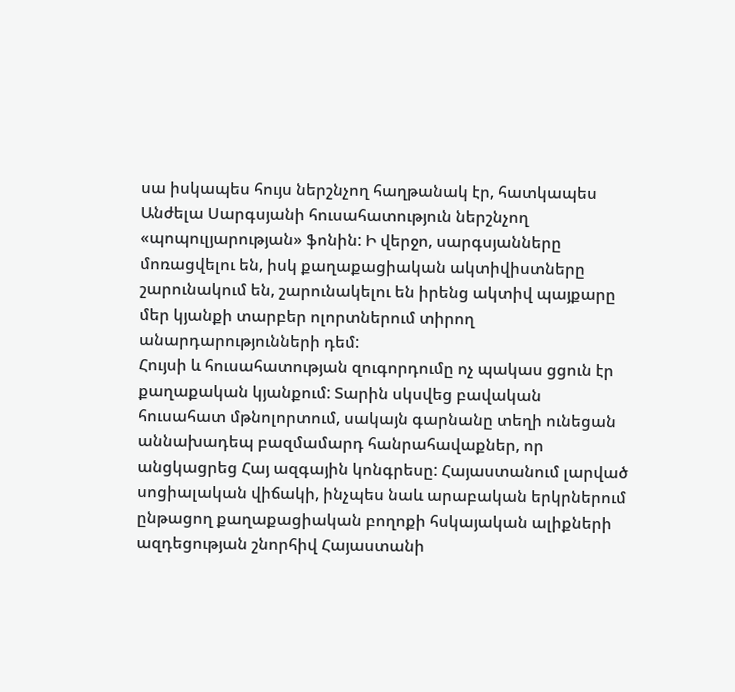սա իսկապես հույս ներշնչող հաղթանակ էր, հատկապես Անժելա Սարգսյանի հուսահատություն ներշնչող «պոպուլյարության» ֆոնին: Ի վերջո, սարգսյանները մոռացվելու են, իսկ քաղաքացիական ակտիվիստները շարունակում են, շարունակելու են իրենց ակտիվ պայքարը մեր կյանքի տարբեր ոլորտներում տիրող անարդարությունների դեմ:
Հույսի և հուսահատության զուգորդումը ոչ պակաս ցցուն էր քաղաքական կյանքում: Տարին սկսվեց բավական հուսահատ մթնոլորտում, սակայն գարնանը տեղի ունեցան աննախադեպ բազմամարդ հանրահավաքներ, որ անցկացրեց Հայ ազգային կոնգրեսը: Հայաստանում լարված սոցիալական վիճակի, ինչպես նաև արաբական երկրներում ընթացող քաղաքացիական բողոքի հսկայական ալիքների ազդեցության շնորհիվ Հայաստանի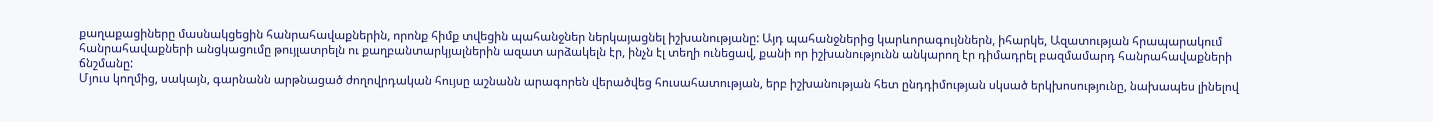քաղաքացիները մասնակցեցին հանրահավաքներին, որոնք հիմք տվեցին պահանջներ ներկայացնել իշխանությանը: Այդ պահանջներից կարևորագույններն, իհարկե, Ազատության հրապարակում հանրահավաքների անցկացումը թույլատրելն ու քաղբանտարկյալներին ազատ արձակելն էր, ինչն էլ տեղի ունեցավ, քանի որ իշխանությունն անկարող էր դիմադրել բազմամարդ հանրահավաքների ճնշմանը:
Մյուս կողմից, սակայն, գարնանն արթնացած ժողովրդական հույսը աշնանն արագորեն վերածվեց հուսահատության, երբ իշխանության հետ ընդդիմության սկսած երկխոսությունը, նախապես լինելով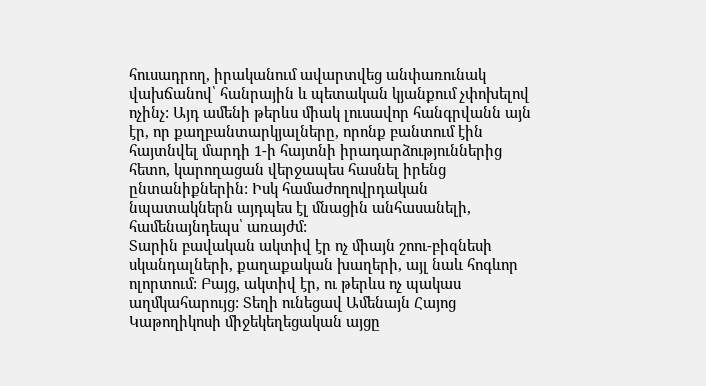հուսադրող, իրականում ավարտվեց անփառունակ վախճանով՝ հանրային և պետական կյանքում չփոխելով ոչինչ: Այդ ամենի թերևս միակ լուսավոր հանգրվանն այն էր, որ քաղբանտարկյալները, որոնք բանտում էին հայտնվել մարդի 1-ի հայտնի իրադարձություններից հետո, կարողացան վերջապես հասնել իրենց ընտանիքներին: Իսկ համաժողովրդական նպատակներն այդպես էլ մնացին անհասանելի, համենայնդեպս՝ առայժմ:
Տարին բավական ակտիվ էր ոչ միայն շոու-բիզնեսի սկանդալների, քաղաքական խաղերի, այլ նաև հոգևոր ոլորտում: Բայց, ակտիվ էր, ու թերևս ոչ պակաս աղմկահարույց: Տեղի ունեցավ Ամենայն Հայոց Կաթողիկոսի միջեկեղեցական այցը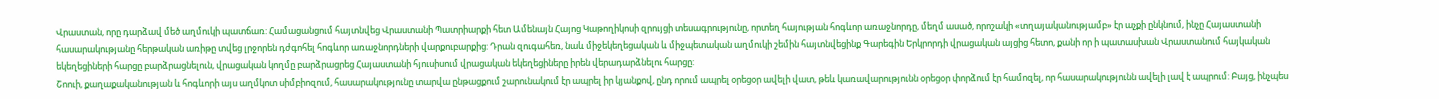Վրաստան, որը դարձավ մեծ աղմուկի պատճառ: Համացանցում հայտնվեց Վրաստանի Պատրիարքի հետ Ամենայն Հայոց Կաթողիկոսի զրույցի տեսագրությունը, որտեղ հայության հոգևոր առաջնորդը, մեղմ ասած, որոշակի «տղայականությամբ» էր աչքի ընկնում, ինչը Հայաստանի հասարակությանը հերթական առիթը տվեց լրջորեն դժգոհել հոգևոր առաջնորդների վարքուբարքից: Դրան զուգահեռ, նաև միջեկեղեցական և միջպետական աղմուկի շեմին հայտնվեցինք Գարեգին Երկրորդի վրացական այցից հետո, քանի որ ի պատասխան Վրաստանում հայկական եկեղեցիների հարցը բարձրացնելուն, վրացական կողմը բարձրացրեց Հայաստանի հյուսիսում վրացական եկեղեցիները իրեն վերադարձնելու հարցը:
Շոուի, քաղաքականության և հոգևորի այս աղմկոտ սիմբիոզում, հասարակությունը տարվա ընթացքում շարունակում էր ապրել իր կյանքով, ընդ որում ապրել օրեցօր ավելի վատ, թեև կառավարությունն օրեցօր փորձում էր համոզել, որ հասարակությունն ավելի լավ է ապրում: Բայց, ինչպես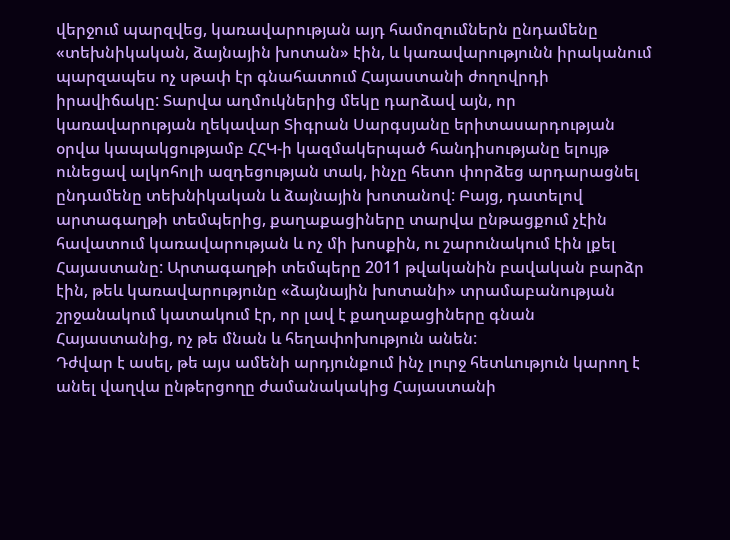վերջում պարզվեց, կառավարության այդ համոզումներն ընդամենը «տեխնիկական, ձայնային խոտան» էին, և կառավարությունն իրականում պարզապես ոչ սթափ էր գնահատում Հայաստանի ժողովրդի իրավիճակը: Տարվա աղմուկներից մեկը դարձավ այն, որ կառավարության ղեկավար Տիգրան Սարգսյանը երիտասարդության օրվա կապակցությամբ ՀՀԿ-ի կազմակերպած հանդիսությանը ելույթ ունեցավ ալկոհոլի ազդեցության տակ, ինչը հետո փորձեց արդարացնել ընդամենը տեխնիկական և ձայնային խոտանով: Բայց, դատելով արտագաղթի տեմպերից, քաղաքացիները տարվա ընթացքում չէին հավատում կառավարության և ոչ մի խոսքին, ու շարունակում էին լքել Հայաստանը: Արտագաղթի տեմպերը 2011 թվականին բավական բարձր էին, թեև կառավարությունը «ձայնային խոտանի» տրամաբանության շրջանակում կատակում էր, որ լավ է քաղաքացիները գնան Հայաստանից, ոչ թե մնան և հեղափոխություն անեն:
Դժվար է ասել, թե այս ամենի արդյունքում ինչ լուրջ հետևություն կարող է անել վաղվա ընթերցողը ժամանակակից Հայաստանի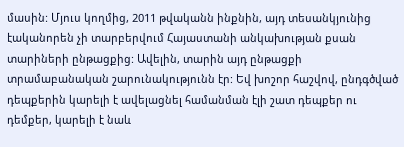մասին: Մյուս կողմից, 2011 թվականն ինքնին, այդ տեսանկյունից էականորեն չի տարբերվում Հայաստանի անկախության քսան տարիների ընթացքից: Ավելին, տարին այդ ընթացքի տրամաբանական շարունակությունն էր: Եվ խոշոր հաշվով, ընդգծված դեպքերին կարելի է ավելացնել համանման էլի շատ դեպքեր ու դեմքեր, կարելի է նաև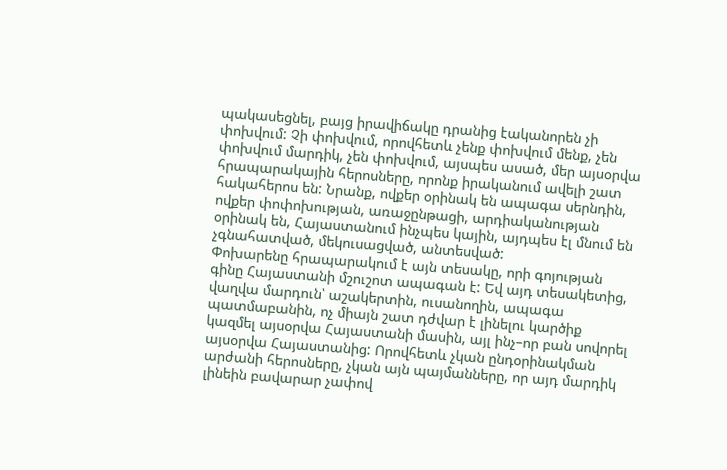պակասեցնել, բայց իրավիճակը դրանից էականորեն չի փոխվում: Չի փոխվում, որովհետև չենք փոխվում մենք, չեն փոխվում մարդիկ, չեն փոխվում, այսպես ասած, մեր այսօրվա հրապարակային հերոսները, որոնք իրականում ավելի շատ հակահերոս են: Նրանք, ովքեր օրինակ են ապագա սերնդին, ովքեր փոփոխության, առաջընթացի, արդիականության օրինակ են, Հայաստանում ինչպես կային, այդպես էլ մնում են չգնահատված, մեկուսացված, անտեսված:
Փոխարենը հրապարակում է այն տեսակը, որի գոյության գինը Հայաստանի մշուշոտ ապագան է: Եվ այդ տեսակետից, վաղվա մարդուն՝ աշակերտին, ուսանողին, ապագա պատմաբանին, ոչ միայն շատ դժվար է լինելու կարծիք կազմել այսօրվա Հայաստանի մասին, այլ ինչ–որ բան սովորել այսօրվա Հայաստանից: Որովհետև չկան ընդօրինակման արժանի հերոսները, չկան այն պայմանները, որ այդ մարդիկ լինեին բավարար չափով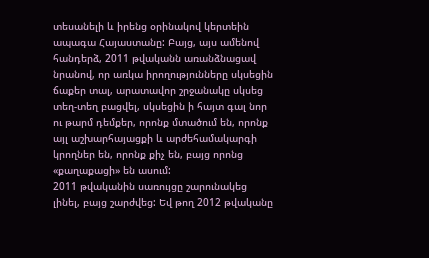տեսանելի և իրենց օրինակով կերտեին ապագա Հայաստանը: Բայց, այս ամենով հանդերձ, 2011 թվականն առանձնացավ նրանով, որ առկա իրողությունները սկսեցին ճաքեր տալ, արատավոր շրջանակը սկսեց տեղ-տեղ բացվել, սկսեցին ի հայտ գալ նոր ու թարմ դեմքեր, որոնք մտածում են, որոնք այլ աշխարհայացքի և արժեհամակարգի կրողներ են, որոնք քիչ են, բայց որոնց «քաղաքացի» են ասում:
2011 թվականին սառույցը շարունակեց լինել, բայց շարժվեց: Եվ թող 2012 թվականը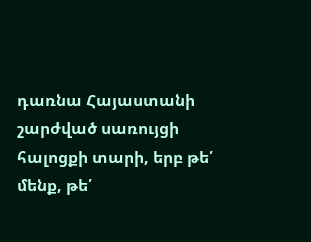դառնա Հայաստանի շարժված սառույցի հալոցքի տարի, երբ թե՛ մենք, թե՛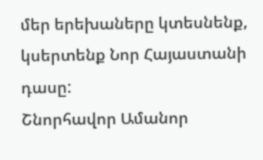մեր երեխաները կտեսնենք, կսերտենք Նոր Հայաստանի դասը:
Շնորհավոր Ամանոր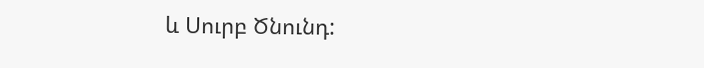և Սուրբ Ծնունդ: